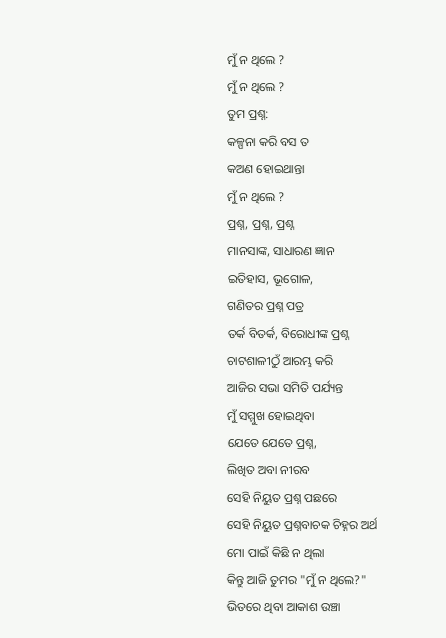ମୁଁ ନ ଥିଲେ ?
ମୁଁ ନ ଥିଲେ ?
ତୁମ ପ୍ରଶ୍ନ:
କଳ୍ପନା କରି ବସ ତ
କଅଣ ହୋଇଥାନ୍ତା
ମୁଁ ନ ଥିଲେ ?
ପ୍ରଶ୍ନ, ପ୍ରଶ୍ନ, ପ୍ରଶ୍ନ
ମାନସାଙ୍କ, ସାଧାରଣ ଜ୍ଞାନ
ଇତିହାସ, ଭୂଗୋଳ,
ଗଣିତର ପ୍ରଶ୍ନ ପତ୍ର
ତର୍କ ବିତର୍କ, ବିରୋଧୀଙ୍କ ପ୍ରଶ୍ନ
ଚାଟଶାଳୀଠୁଁ ଆରମ୍ଭ କରି
ଆଜିର ସଭା ସମିତି ପର୍ଯ୍ୟନ୍ତ
ମୁଁ ସମ୍ମୁଖ ହୋଇଥିବା
ଯେତେ ଯେତେ ପ୍ରଶ୍ନ,
ଲିଖିତ ଅବା ନୀରବ
ସେହି ନିୟୁତ ପ୍ରଶ୍ନ ପଛରେ
ସେହି ନିୟୁତ ପ୍ରଶ୍ନବାଚକ ଚିହ୍ନର ଅର୍ଥ
ମୋ ପାଇଁ କିଛି ନ ଥିଲା
କିନ୍ତୁ ଆଜି ତୁମର "ମୁଁ ନ ଥିଲେ?"
ଭିତରେ ଥିବା ଆକାଶ ଉଞ୍ଚା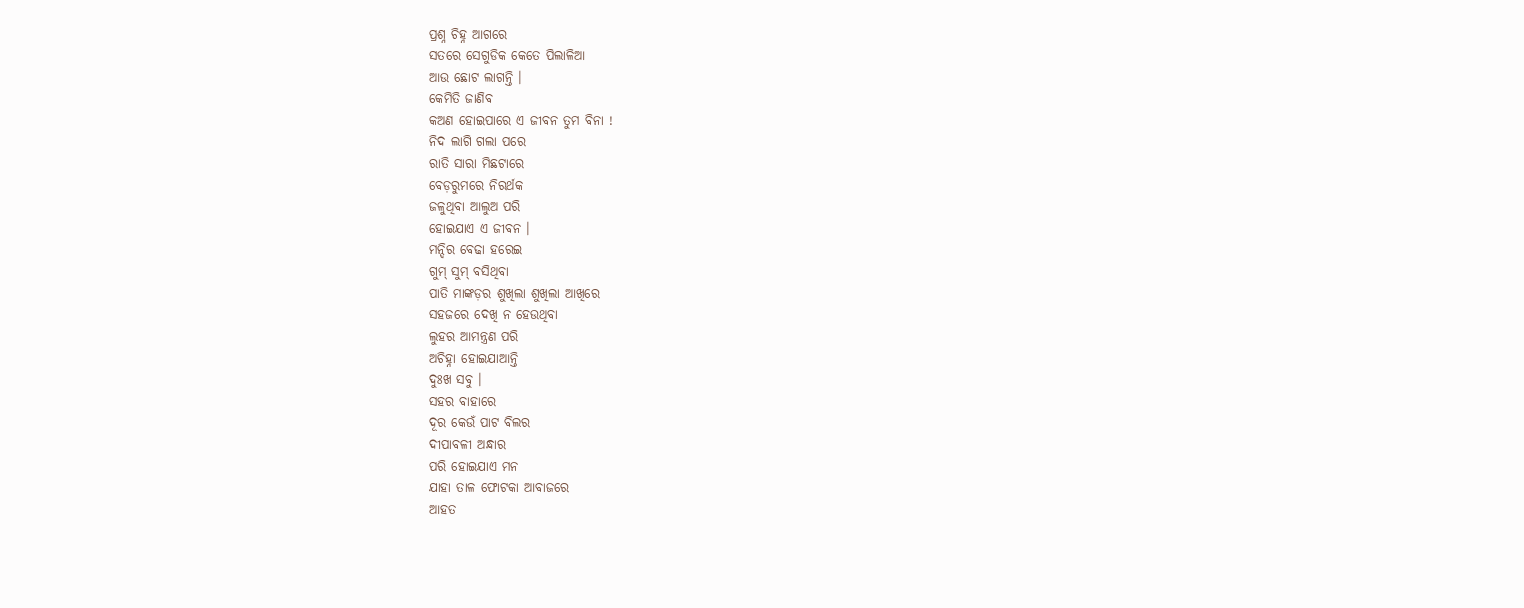ପ୍ରଶ୍ନ ଚିହ୍ନ ଆଗରେ
ସତରେ ସେଗୁଡିକ କେତେ ପିଲାଳିଆ
ଆଉ ଛୋଟ ଲାଗନ୍ତି ।
କେମିତି ଜାଣିବ
କଅଣ ହୋଇପାରେ ଏ ଜୀବନ ତୁମ ବିନା !
ନିଦ ଲାଗି ଗଲା ପରେ
ରାତି ସାରା ମିଛଟାରେ
ବେଡ଼ରୁମରେ ନିରର୍ଥକ
ଜଳୁଥିବା ଆଲୁଅ ପରି
ହୋଇଯାଏ ଏ ଜୀବନ ।
ମନ୍ଦିର ବେଢା ହରେଇ
ଗୁମ୍ ସୁମ୍ ବସିଥିବା
ପାତି ମାଙ୍କଡ଼ର ଶୁଖିଲା ଶୁଖିଲା ଆଖିରେ
ସହଜରେ ଦେଖି ନ ହେଉଥିବା
ଲୁହର ଆମନ୍ତ୍ରଣ ପରି
ଅଚିହ୍ନା ହୋଇଯାଆନ୍ତି
ଦୁଃଖ ସବୁ ।
ସହର ବାହାରେ
ଦୂର କେଉଁ ପାଟ ବିଲର
ଦୀପାବଳୀ ଅନ୍ଧାର
ପରି ହୋଇଯାଏ ମନ
ଯାହା ତାଳ ଫୋଟକା ଆବାଜରେ
ଆହତ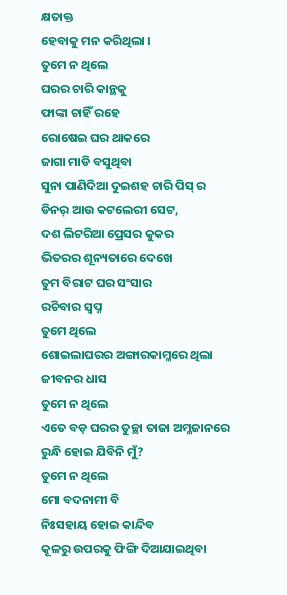କ୍ଷତାକ୍ତ
ହେବାକୁ ମନ କରିଥିଲା ।
ତୁମେ ନ ଥିଲେ
ଘରର ଚାରି କାନ୍ଥକୁ
ଫାଙ୍କା ଚାହିଁ ରହେ
ରୋଷେଇ ଘର ଥାକରେ
ଜାଗା ମାଡି ବସୁଥିବା
ସୁନା ପାଣିଦିଆ ଦୁଇଶହ ଚାରି ପିସ୍ ର
ଡିନର୍ ଆଉ କଟଲେରୀ ସେଟ,
ଦଶ ଲିଟରିଆ ପ୍ରେସର କୁକର
ଭିତରର ଶୂନ୍ୟତାରେ ଦେଖେ
ତୁମ ବିରାଟ ଘର ସଂସାର
ରଚିବାର ସ୍ୱପ୍ନ
ତୁମେ ଥିଲେ
ଶୋଇଲାଘରର ଅଙ୍ଗାରକାମ୍ଳରେ ଥିଲା
ଜୀବନର ଧାସ
ତୁମେ ନ ଥିଲେ
ଏତେ ବଡ଼ ଘରର ତୁଚ୍ଛା ତାଜା ଅମ୍ଳଜାନରେ
ରୁନ୍ଧି ହୋଇ ଯିବିନି ମୁଁ?
ତୁମେ ନ ଥିଲେ
ମୋ ବଦନାମୀ ବି
ନିଃସହାୟ ହୋଇ କାନ୍ଦିବ
କୂଳରୁ ଉପରକୁ ଫିଙ୍ଗି ଦିଆଯାଇଥିବା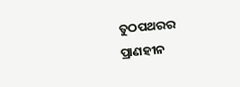ତୁଠପଥରର
ପ୍ରାଣହୀନ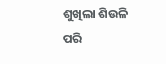ଶୁଖିଲା ଶିଉଳି ପରି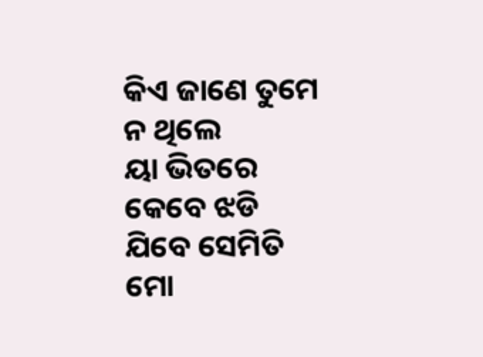କିଏ ଜାଣେ ତୁମେ ନ ଥିଲେ
ୟା ଭିତରେ
କେବେ ଝଡି ଯିବେ ସେମିତି
ମୋ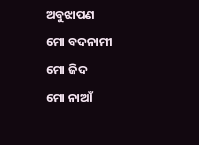ଅବୁଝାପଣ
ମୋ ବଦନାମୀ
ମୋ ଜିଦ
ମୋ ନାଆଁ